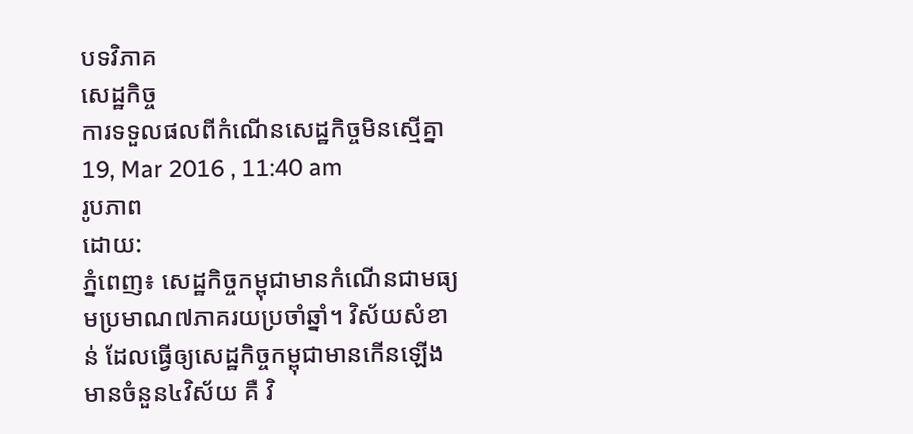បទវិភាគ
សេដ្ឋកិច្ច
ការទទួលផលពីកំណើនសេដ្ឋកិច្ចមិនស្មើគ្នា
19, Mar 2016 , 11:40 am
រូបភាព
ដោយ:
ភ្នំពេញ៖ សេដ្ឋកិច្ចកម្ពុជាមានកំណើនជាមធ្យមប្រមាណ៧ភាគរយប្រចាំឆ្នាំ។ វិស័យសំខាន់ ដែលធ្វើឲ្យសេដ្ឋកិច្ចកម្ពុជាមានកើនឡើងមានចំនួន៤វិស័យ គឺ វិ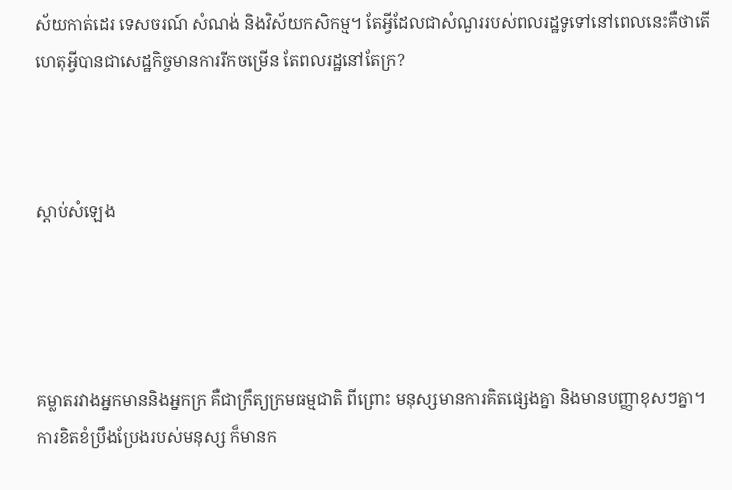ស័យកាត់ដេរ ទេសចរណ៍ សំណង់ និងវិស័យកសិកម្ម។ តែអ្វីដែលជាសំណួររបស់ពលរដ្ឋទូទៅនៅពេលនេះគឺថាតើហេតុអ្វីបានជាសេដ្ឋកិច្ចមានការរីកចម្រើន តែពលរដ្ឋនៅតែក្រ?



ស្តាប់សំឡេង




គម្លាតរវាងអ្នកមាននិងអ្នកក្រ គឺជាក្រឹត្យក្រមធម្មជាតិ ពីព្រោះ មនុស្សមានការគិតផ្សេងគ្នា និងមានបញ្ញាខុសៗគ្នា។ ការខិតខំប្រឹងប្រែងរបស់មនុស្ស ក៏មានក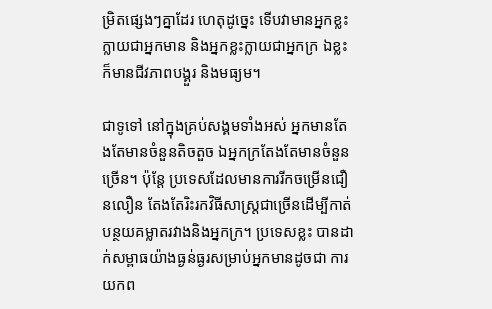ម្រិតផ្សេងៗគ្នាដែរ ហេតុដូច្នេះ ទើបវាមានអ្នកខ្លះក្លាយជាអ្នកមាន និងអ្នកខ្លះក្លាយជាអ្នកក្រ ឯខ្លះក៏មានជីវភាពបង្គួរ និងមធ្យម។

ជាទូទៅ នៅក្នុងគ្រប់សង្គមទាំងអស់ អ្នកមានតែងតែមានចំនួនតិចតួច ឯអ្នកក្រតែងតែមានចំនួនច្រើន។ ប៉ុន្តែ ប្រទេសដែលមានការរីកចម្រើនជឿនលឿន តែងតែរិះរកវិធីសាស្ត្រជាច្រើនដើម្បីកាត់បន្ថយគម្លាតរវាងនិងអ្នកក្រ។ ប្រទេសខ្លះ បានដាក់សម្ពាធយ៉ាងធ្ងន់ធ្ងរសម្រាប់អ្នកមានដូចជា ការយកព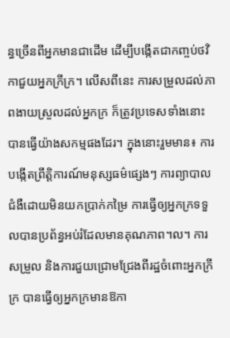ន្ធច្រើនពីអ្នកមានជាដើម ដើម្បីបង្កើតជាកញ្ចប់ថវិកាជួយអ្នកក្រីក្រ។ លើសពីនេះ ការសម្រួលដល់ភាពងាយស្រួលដល់អ្នកក្រ ក៏ត្រូវប្រទេសទាំងនោះ បានធ្វើយ៉ាងសកម្មផងដែរ។ ក្នុងនោះរួមមាន៖ ការបង្កើតព្រឹត្តិការណ៍មនុស្សធម៌ផ្សេងៗ ការព្យាបាលជំងឺដោយមិនយកប្រាក់កម្រៃ ការធ្វើឲ្យអ្នកក្រទទួលបានប្រព័ន្ធអប់រំដែលមានគុណភាព។ល។ ការសម្រួល និងការជួយជ្រោមជ្រែងពីរដ្ឋចំពោះអ្នកក្រីក្រ បានធ្វើឲ្យអ្នកក្រមានឱកា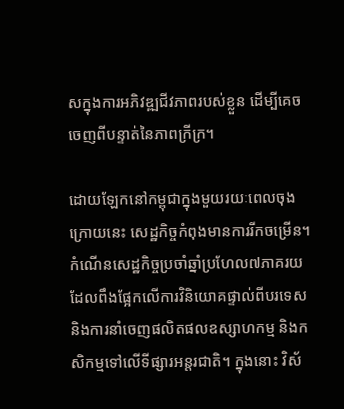សក្នុងការអភិវឌ្ឍជីវភាពរបស់ខ្លួន ដើម្បីគេចចេញពីបន្ទាត់នៃភាពក្រីក្រ។

ដោយឡែកនៅកម្ពុជាក្នុងមួយរយៈពេលចុងក្រោយនេះ សេដ្ឋកិច្ចកំពុងមានការរីកចម្រើន។ កំណើនសេដ្ឋកិច្ចប្រចាំឆ្នាំប្រហែល៧ភាគរយដែលពឹងផ្អែកលើការវិនិយោគផ្ទាល់ពីបរទេស និងការនាំចេញផលិតផលឧស្សាហកម្ម និងកសិកម្មទៅលើទីផ្សារអន្តរជាតិ។ ក្នុងនោះ វិស័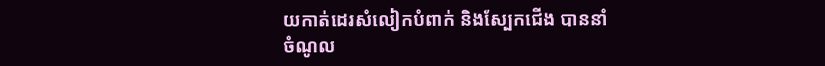យកាត់ដេរសំលៀកបំពាក់ និងស្បែកជើង បាននាំចំណូល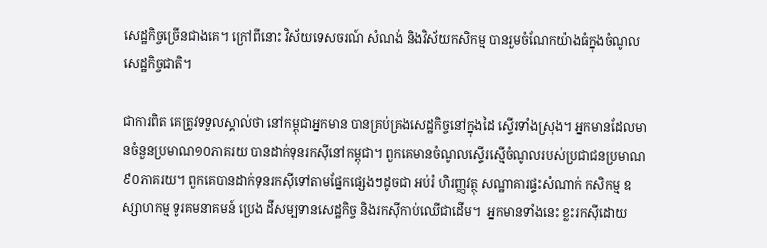សេដ្ឋកិច្ចច្រើនជាងគេ។ ក្រៅពីនោះ វិស័យទេសចរណ៍ សំណង់ និងវិស័យកសិកម្ម បានរួមចំណែកយ៉ាងធំក្នុងចំណូលសេដ្ឋកិច្ចជាតិ។

ជាការពិត គេត្រូវទទួលស្គាល់ថា នៅកម្ពុជាអ្នកមាន បានគ្រប់គ្រងសេដ្ឋកិច្ចនៅក្នុងដៃ ស្ទើរទាំងស្រុង។ អ្នកមានដែលមានចំនួនប្រមាណ១០ភាគរយ បានដាក់ទុនរកស៊ីនៅកម្ពុជា។ ពួកគេមានចំណូលស្ទើរស្មើចំណូលរបស់ប្រជាជនប្រមាណ៩០ភាគរយ។ ពួកគេបានដាក់ទុនរកស៊ីទៅតាមផ្នែកផ្សេងៗដូចជា អប់រំ ហិរញ្ញវត្ថុ សណ្ឋាគារផ្ទះសំណាក់ កសិកម្ម ឧស្សាហកម្ម ទូរគមនាគមន៍ ប្រេង ដីសម្បទានសេដ្ឋកិច្ច និងរកស៊ីកាប់ឈើជាដើម។  អ្នកមានទាំងនេះ ខ្លះរកស៊ីដោយ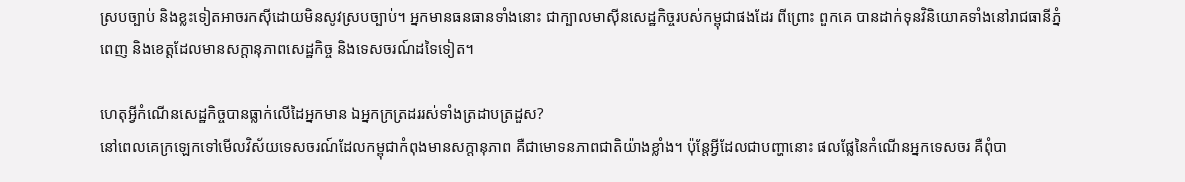ស្របច្បាប់ និងខ្លះទៀតអាចរកស៊ីដោយមិនសូវស្របច្បាប់។ អ្នកមានធនធានទាំងនោះ ជាក្បាលមាស៊ីនសេដ្ឋកិច្ចរបស់កម្ពុជាផងដែរ ពីព្រោះ ពួកគេ បានដាក់ទុនវិនិយោគទាំងនៅរាជធានីភ្នំពេញ និងខេត្តដែលមានសក្តានុភាពសេដ្ឋកិច្ច និងទេសចរណ៍ដទៃទៀត។

ហេតុអ្វីកំណើនសេដ្ឋកិច្ចបានធ្លាក់លើដៃអ្នកមាន ឯអ្នកក្រត្រដររស់ទាំងត្រដាបត្រដួស?
នៅពេលគេក្រឡេកទៅមើលវិស័យទេសចរណ៍ដែលកម្ពុជាកំពុងមានសក្តានុភាព គឺជាមោទនភាពជាតិយ៉ាងខ្លាំង។ ប៉ុន្តែអ្វីដែលជាបញ្ហានោះ ផលផ្លែនៃកំណើនអ្នកទេសចរ គឺពុំបា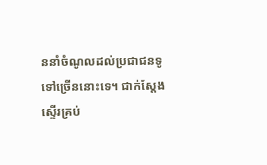ននាំចំណូលដល់ប្រជាជនទូទៅច្រើននោះទេ។ ជាក់ស្តែង ស្ទើរគ្រប់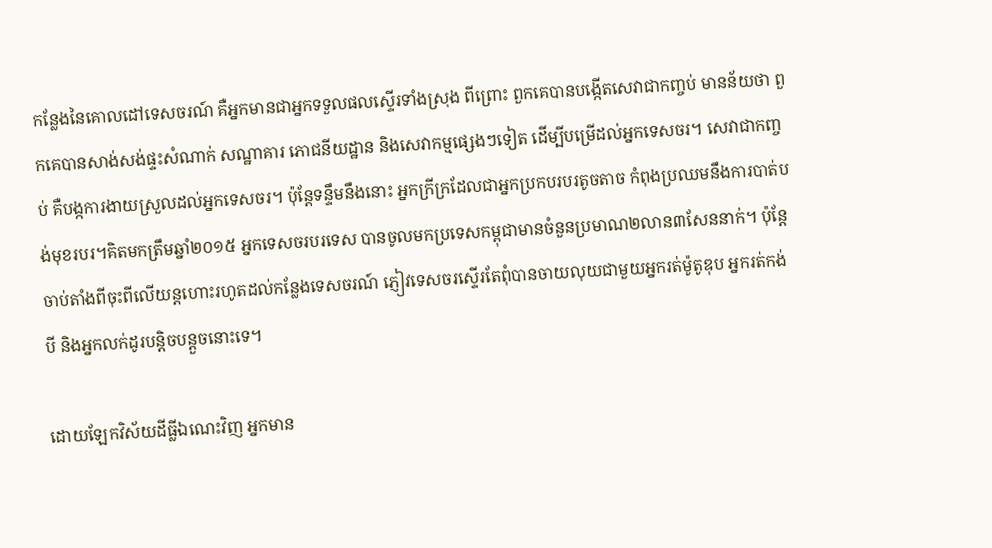កន្លែងនៃគោលដៅទេសចរណ៍ គឺអ្នកមានជាអ្នកទទួលផលស្ទើរទាំងស្រុង ពីព្រោះ ពួកគេបានបង្កើតសេវាជាកញ្ចប់ មានន័យថា ពួកគេបានសាង់សង់ផ្ទះសំណាក់ សណ្ឋាគារ ភោជនីយដ្ឋាន និងសេវាកម្មផ្សេងៗទៀត ដើម្បីបម្រើដល់អ្នកទេសចរ។ សេវាជាកញ្ចប់ គឺបង្កការងាយស្រួលដល់អ្នកទេសចរ។ ប៉ុន្តែទន្ទឹមនឹងនោះ អ្នកក្រីក្រដែលជាអ្នកប្រកបរបរតូចតាច កំពុងប្រឈមនឹងការបាត់បង់មុខរបរ។គិតមកត្រឹមឆ្នាំ២០១៥ អ្នកទេសចរបរទេស បានចូលមកប្រទេសកម្ពុជាមានចំនួនប្រមាណ២លាន៣សែននាក់។ ប៉ុន្តែចាប់តាំងពីចុះពីលើយន្តហោះរហូតដល់កន្លែងទេសចរណ៍ ភ្ញៀវទេសចរស្ទើរតែពុំបានចាយលុយជាមួយអ្នករត់ម៉ូតូឌុប អ្នករត់កង់បី និងអ្នកលក់ដូរបន្តិចបន្តួចនោះទេ។

ដោយឡែកវិស័យដីធ្លីឯណេះវិញ អ្នកមាន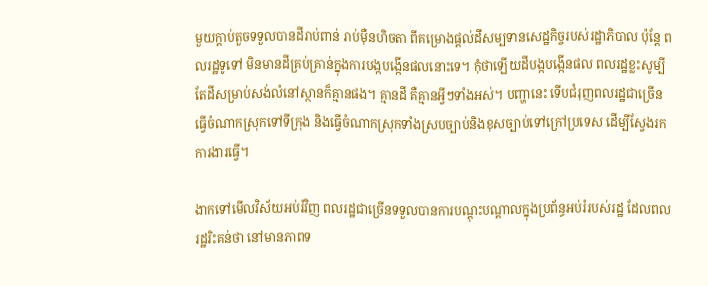មួយក្តាប់តួចទទួលបានដីរាប់ពាន់ រាប់ម៉ឺនហិចតា ពីគម្រោងផ្តល់ដីសម្បទានសេដ្ឋកិច្ចរបស់រដ្ឋាភិបាល ប៉ុន្តែ ពលរដ្ឋទូទៅ មិនមានដីគ្រប់គ្រាន់ក្នុងការបង្កបង្កើនផលនោះទេ។ កុំថាឡើយដីបង្កបង្កើនផល ពលរដ្ឋខ្លះសូម្បីតែដីសម្រាប់សង់លំនៅស្ថានក៏គ្មានផង។ គ្មានដី គឺគ្មានអ្វីៗទាំងអស់។ បញ្ហានេះ ទើបជំរុញពលរដ្ឋជាច្រើន ធ្វើចំណាកស្រុកទៅទីក្រុង និងធ្វើចំណាកស្រុកទាំងស្របច្បាប់និងខុសច្បាប់ទៅក្រៅប្រទេស ដើម្បីស្វែងរកការងារធ្វើ។

ងាកទៅមើលវិស័យអប់រំវិញ ពលរដ្ឋជាច្រើនទទួលបានការបណ្តុះបណ្តាលក្នុងប្រព័ន្ធអប់រំរបស់រដ្ឋ ដែលពលរដ្ឋរិះគន់ថា នៅមានភាពទ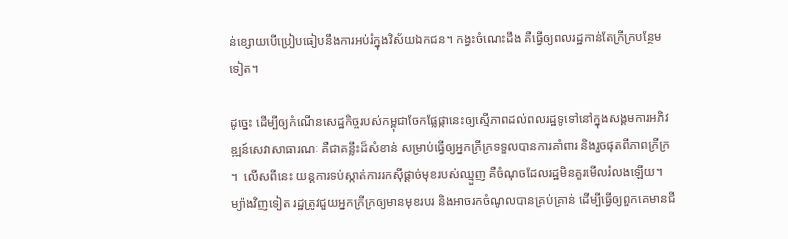ន់ខ្សោយបើប្រៀបធៀបនឹងការអប់រំក្នុងវិស័យឯកជន។ កង្វះចំណេះដឹង គឺធ្វើឲ្យពលរដ្ឋកាន់តែក្រីក្របន្ថែមទៀត។

ដូច្នេះ ដើម្បីឲ្យកំណើនសេដ្ឋកិច្ចរបស់កម្ពុជាចែកផ្លែផ្កានេះឲ្យស្មើភាពដល់ពលរដ្ឋទូទៅនៅក្នុងសង្គមការអភិវឌ្ឍន៍សេវាសាធារណៈ គឺជាគន្លឹះដ៏សំខាន់ សម្រាប់ធ្វើឲ្យអ្នកក្រីក្រទទួលបានការគាំពារ និងរួចផុតពីភាពក្រីក្រ។  លើសពីនេះ យន្តការទប់ស្កាត់ការរកស៊ីផ្តាច់មុខរបស់ឈ្មួញ គឺចំណុចដែលរដ្ឋមិនគួរមើលរំលងឡើយ។ ម្យ៉ាងវិញទៀត រដ្ឋត្រូវជួយអ្នកក្រីក្រឲ្យមានមុខរបរ និងអាចរកចំណូលបានគ្រប់គ្រាន់ ដើម្បីធ្វើឲ្យពួកគេមានជី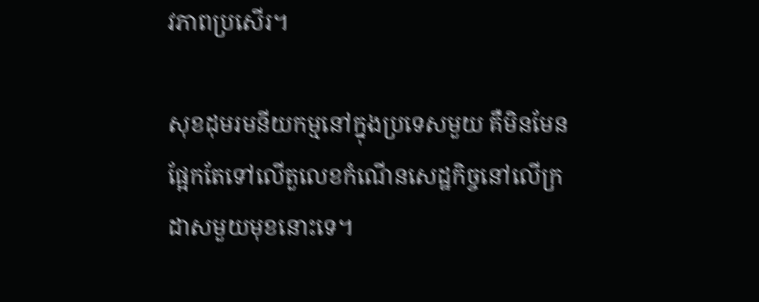វភាពប្រសើរ។

សុខដុមរមនីយកម្មនៅក្នុងប្រទេសមួយ គឺមិនមែនផ្អែកតែទៅលើតួលេខកំណើនសេដ្ឋកិច្ចនៅលើក្រដាសមួយមុខនោះទេ។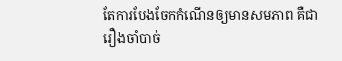តែការបែងចែកកំណើនឲ្យមានសមភាព គឺជារឿងចាំបាច់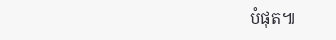បំផុត៕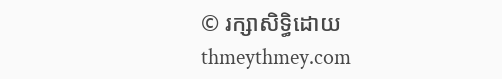© រក្សាសិទ្ធិដោយ thmeythmey.com